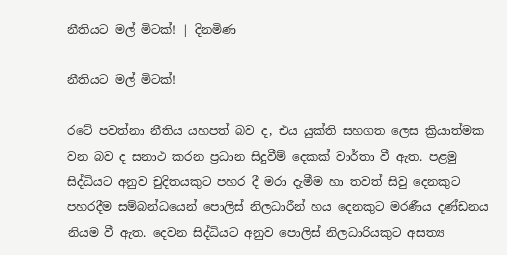නීතියට මල් මිටක්! | දිනමිණ

නීතියට මල් මිටක්!

රටේ පවත්නා නීතිය යහපත් බව ද, එය යුක්ති සහගත ලෙස ක්‍රියාත්මක වන බව ද සනාථ කරන ප්‍රධාන සිදුවීම් දෙකක් වාර්තා වී ඇත. පළමු සිද්ධියට අනුව චුදිතයකුට පහර දී මරා දැමීම හා තවත් සිවු දෙනකුට පහරදීම සම්බන්ධයෙන් පොලිස් නිලධාරීන් හය දෙනකුට මරණීය දණ්ඩනය නියම වී ඇත. දෙවන සිද්ධියට අනුව පොලිස් නිලධාරියකුට අසත්‍ය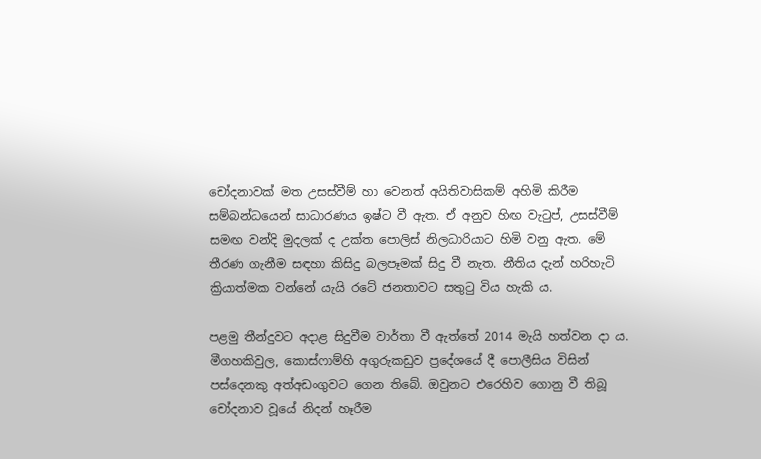චෝදනාවක් මත උසස්වීම් හා වෙනත් අයිතිවාසිකම් අහිමි කිරීම සම්බන්ධයෙන් සාධාරණය ඉෂ්ට වී ඇත. ඒ අනුව හිඟ වැටුප්, උසස්වීම් සමඟ වන්දි මුදලක් ද උක්ත පොලිස් නිලධාරියාට හිමි වනු ඇත. මේ තීරණ ගැනීම සඳහා කිසිදු බලපෑමක් සිදු වී නැත. නීතිය දැන් හරිහැටි ක්‍රියාත්මක වන්නේ යැයි රටේ ජනතාවට සතුටු විය හැකි ය.

පළමු තීන්දුවට අදාළ සිදුවීම වාර්තා වී ඇත්තේ 2014 මැයි හත්වන දා ය. මීගහකිවුල, කොස්ෆාම්හි අගුරුකඩුව ප්‍රදේශයේ දී පොලීසිය විසින් පස්දෙනකු අත්අඩංගුවට ගෙන තිබේ. ඔවුනට එරෙහිව ගොනු වී තිබූ චෝදනාව වූයේ නිදන් හෑරීම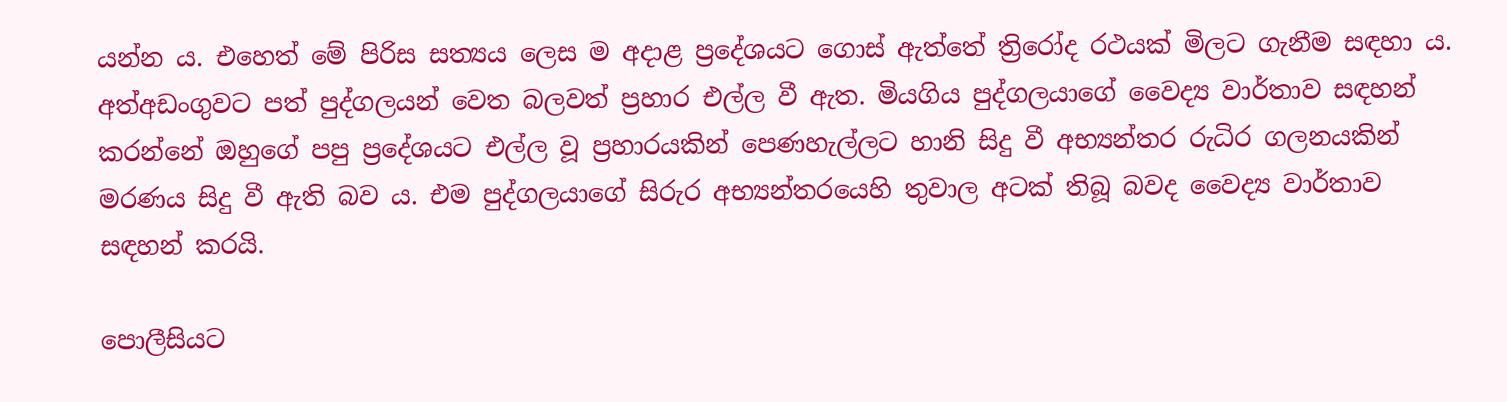යන්න ය. එහෙත් මේ පිරිස සත්‍යය ලෙස ම අදාළ ප්‍රදේශයට ගොස් ඇත්තේ ත්‍රිරෝද රථයක් මිලට ගැනීම සඳහා ය. අත්අඩංගුවට පත් පුද්ගලයන් වෙත බලවත් ප්‍රහාර එල්ල වී ඇත. මියගිය පුද්ගලයාගේ වෛද්‍ය වාර්තාව සඳහන් කරන්නේ ඔහුගේ පපු ප්‍රදේශයට එල්ල වූ ප්‍රහාරයකින් පෙණහැල්ලට හානි සිදු වී අභ්‍යන්තර රුධිර ගලනයකින් මරණය සිදු වී ඇති බව ය. එම පුද්ගලයාගේ සිරුර අභ්‍යන්තරයෙහි තුවාල අටක් තිබූ බවද වෛද්‍ය වාර්තාව සඳහන් කරයි.

පොලීසියට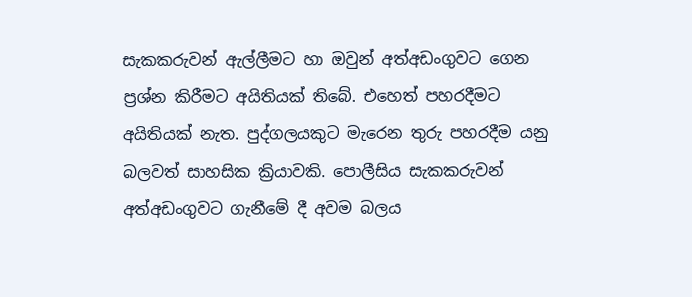සැකකරුවන් ඇල්ලීමට හා ඔවුන් අත්අඩංගුවට ගෙන ප්‍රශ්න කිරීමට අයිතියක් තිබේ. එහෙත් පහරදීමට අයිතියක් නැත. පුද්ගලයකුට මැරෙන තුරු පහරදීම යනු බලවත් සාහසික ක්‍රියාවකි. පොලීසිය සැකකරුවන් අත්අඩංගුවට ගැනීමේ දී අවම බලය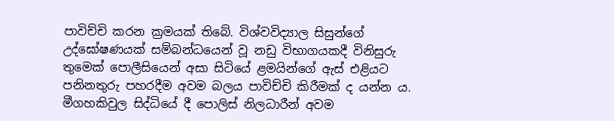පාවිච්චි කරන ක්‍රමයක් තිබේ. විශ්වවිද්‍යාල සිසුන්ගේ උද්ඝෝෂණයක් සම්බන්ධයෙන් වූ නඩු විභාගයකදී විනිසුරු තුමෙක් පොලීසියෙන් අසා සිටියේ ළමයින්ගේ ඇස් එළියට පනිනතුරු පහරදීම අවම බලය පාවිච්චි කිරීමක් ද යන්න ය. මීගහකිවුල සිද්ධියේ දී පොලිස් නිලධාරීන් අවම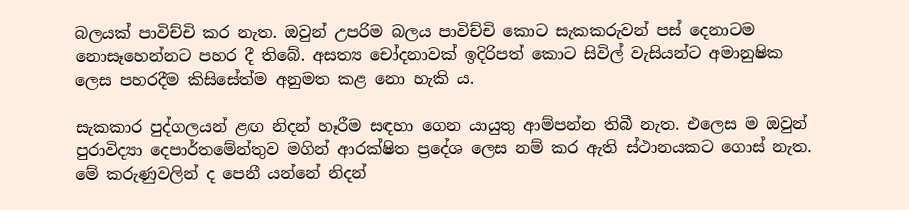බලයක් පාවිච්චි කර නැත. ඔවුන් උපරිම බලය පාවිච්චි කොට සැකකරුවන් පස් දෙනාටම නොසෑහෙන්නට පහර දී තිබේ. අසත්‍ය චෝදනාවක් ඉදිරිපත් කොට සිවිල් වැසියන්ට අමානුෂික ලෙස පහරදීම කිසිසේත්ම අනුමත කළ නො හැකි ය.

සැකකාර පුද්ගලයන් ළඟ නිදන් හෑරීම සඳහා ගෙන යායුතු ආම්පන්න තිබී නැත. එලෙස ම ඔවුන් පුරාවිද්‍යා දෙපාර්තමේන්තුව මගින් ආරක්ෂිත ප්‍රදේශ ලෙස නම් කර ඇති ස්ථානයකට ගොස් නැත. මේ කරුණුවලින් ද පෙනී යන්නේ නිදන්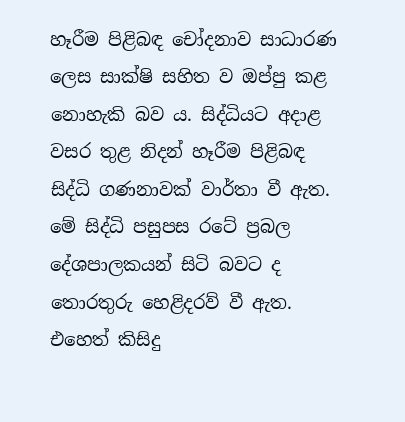හෑරීම පිළිබඳ චෝදනාව සාධාරණ ලෙස සාක්ෂි සහිත ව ඔප්පු කළ නොහැකි බව ය. සිද්ධියට අදාළ වසර තුළ නිදන් හෑරීම පිළිබඳ සිද්ධි ගණනාවක් වාර්තා වී ඇත. මේ සිද්ධි පසුපස රටේ ප්‍රබල දේශපාලකයන් සිටි බවට ද තොරතුරු හෙළිදරව් වී ඇත. එහෙත් කිසිදු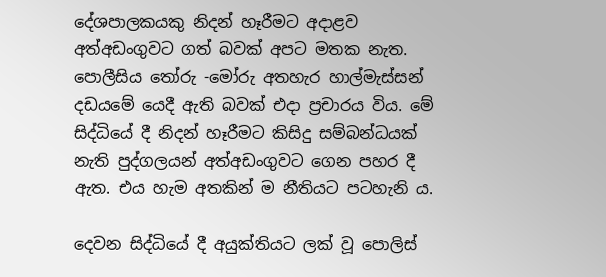දේශපාලකයකු නිදන් හෑරීමට අදාළව අත්අඩංගුවට ගත් බවක් අපට මතක නැත. පොලීසිය තෝරු -මෝරු අතහැර හාල්මැස්සන් දඩයමේ යෙදී ඇති බවක් එදා ප්‍රචාරය විය. මේ සිද්ධියේ දී නිදන් හෑරීමට කිසිදු සම්බන්ධයක් නැති පුද්ගලයන් අත්අඩංගුවට ගෙන පහර දී ඇත. එය හැම අතකින් ම නීතියට පටහැනි ය.

දෙවන සිද්ධියේ දී අයුක්තියට ලක් වූ පොලිස්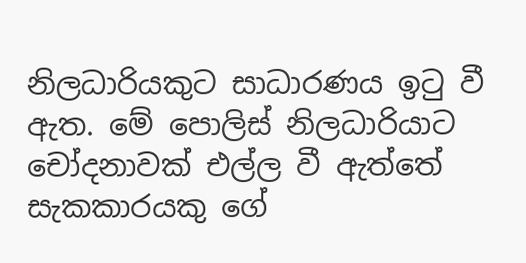නිලධාරියකුට සාධාරණය ඉටු වී ඇත. මේ පොලිස් නිලධාරියාට චෝදනාවක් එල්ල වී ඇත්තේ සැකකාරයකු ගේ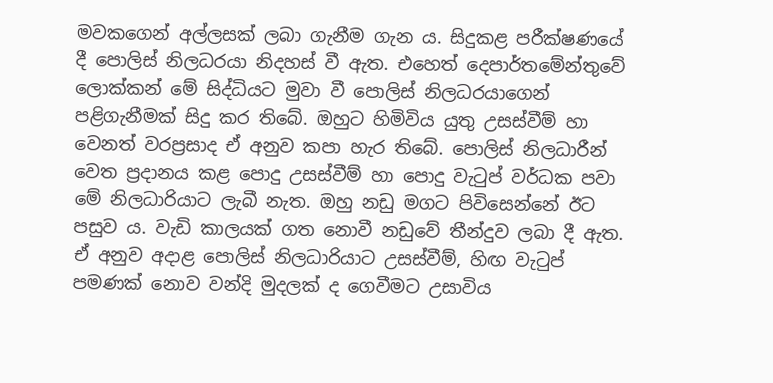මවකගෙන් අල්ලසක් ලබා ගැනීම ගැන ය. සිදුකළ පරීක්ෂණයේ දී පොලිස් නිලධරයා නිදහස් වී ඇත. එහෙත් දෙපාර්තමේන්තුවේ ලොක්කන් මේ සිද්ධියට මුවා වී පොලිස් නිලධරයාගෙන් පළිගැනීමක් සිදු කර තිබේ. ඔහුට හිමිවිය යුතු උසස්වීම් හා වෙනත් වරප්‍රසාද ඒ අනුව කපා හැර තිබේ. පොලිස් නිලධාරීන් වෙත ප්‍රදානය කළ පොදු උසස්වීම් හා පොදු වැටුප් වර්ධක පවා මේ නිලධාරියාට ලැබී නැත. ඔහු නඩු මගට පිවිසෙන්නේ ඊට පසුව ය. වැඩි කාලයක් ගත නොවී නඩුවේ තීන්දුව ලබා දී ඇත. ඒ අනුව අදාළ පොලිස් නිලධාරියාට උසස්වීම්, හිඟ වැටුප් පමණක් නොව වන්දි මුදලක් ද ගෙවීමට උසාවිය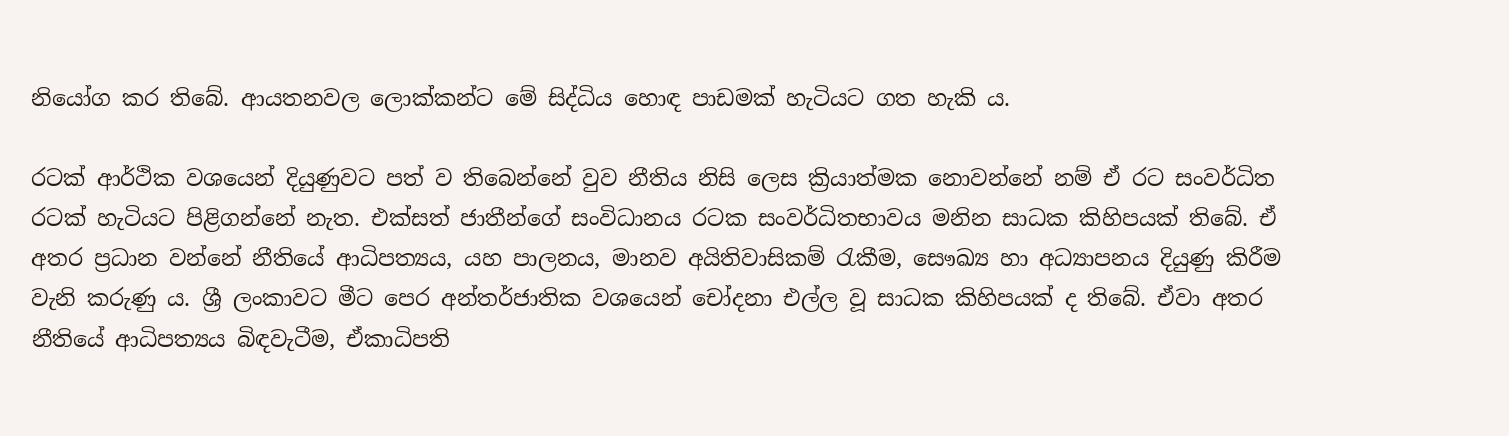නියෝග කර තිබේ. ආයතනවල ලොක්කන්ට මේ සිද්ධිය හොඳ පාඩමක් හැටියට ගත හැකි ය.

රටක් ආර්ථික වශයෙන් දියුණුවට පත් ව තිබෙන්නේ වුව නීතිය නිසි ලෙස ක්‍රියාත්මක නොවන්නේ නම් ඒ රට සංවර්ධිත රටක් හැටියට පිළිගන්නේ නැත. එක්සත් ජාතීන්ගේ සංවිධානය රටක සංවර්ධිතභාවය මනින සාධක කිහිපයක් තිබේ. ඒ අතර ප්‍රධාන වන්නේ නීතියේ ආධිපත්‍යය, යහ පාලනය, මානව අයිතිවාසිකම් රැකීම, සෞඛ්‍ය හා අධ්‍යාපනය දියුණු කිරීම වැනි කරුණු ය. ශ්‍රී ලංකාවට මීට පෙර අන්තර්ජාතික වශයෙන් චෝදනා එල්ල වූ සාධක කිහිපයක් ද තිබේ. ඒවා අතර නීතියේ ආධිපත්‍යය බිඳවැටීම, ඒකාධිපති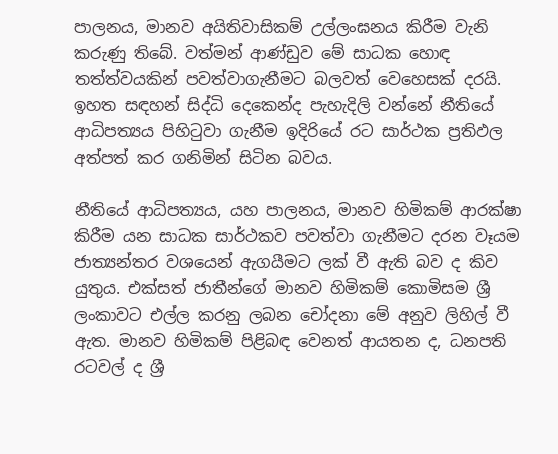පාලනය, මානව අයිතිවාසිකම් උල්ලංඝනය කිරීම වැනි කරුණු තිබේ. වත්මන් ආණ්ඩුව මේ සාධක හොඳ තත්ත්වයකින් පවත්වාගැනීමට බලවත් වෙහෙසක් දරයි. ඉහත සඳහන් සිද්ධි දෙකෙන්ද පැහැදිලි වන්නේ නීතියේ ආධිපත්‍යය පිහිටුවා ගැනීම ඉදිරියේ රට සාර්ථක ප්‍රතිඵල අත්පත් කර ගනිමින් සිටින බවය.

නීතියේ ආධිපත්‍යය, යහ පාලනය, මානව හිමිකම් ආරක්ෂා කිරීම යන සාධක සාර්ථකව පවත්වා ගැනීමට දරන වෑයම ජාත්‍යන්තර වශයෙන් ඇගයීමට ලක් වී ඇති බව ද කිව යුතුය. එක්සත් ජාතීන්ගේ මානව හිමිකම් කොමිසම ශ්‍රී ලංකාවට එල්ල කරනු ලබන චෝදනා මේ අනුව ලිහිල් වී ඇත. මානව හිමිකම් පිළිබඳ වෙනත් ආයතන ද, ධනපති රටවල් ද ශ්‍රී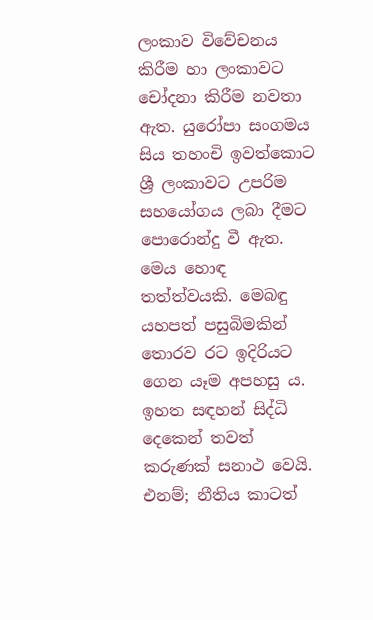ලංකාව විවේචනය කිරීම හා ලංකාවට චෝදනා කිරීම නවතා ඇත. යුරෝපා සංගමය සිය තහංචි ඉවත්කොට ශ්‍රී ලංකාවට උපරිම සහයෝගය ලබා දීමට පොරොන්දු වී ඇත. මෙය හොඳ තත්ත්වයකි. මෙබඳු යහපත් පසුබිමකින් තොරව රට ඉදිරියට ගෙන යෑම අපහසු ය. ඉහත සඳහන් සිද්ධි දෙකෙන් තවත් කරුණක් සනාථ වෙයි. එනම්; නීතිය කාටත්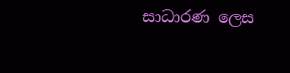සාධාරණ ලෙස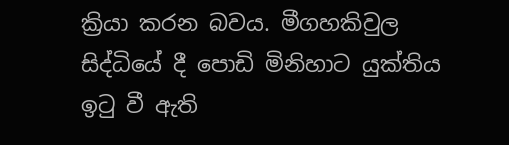ක්‍රියා කරන බවය. මීගහකිවුල සිද්ධියේ දී පොඩි මිනිහාට යුක්තිය ඉටු වී ඇති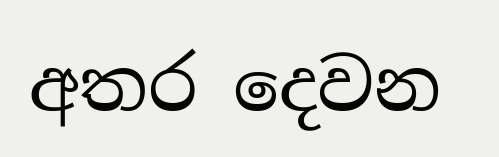අතර දෙවන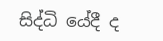සිද්ධි යේදී ද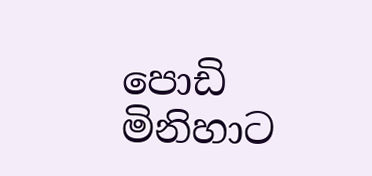පොඩි මිනිහාට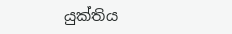යුක්තිය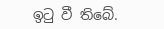ඉටු වී තිබේ.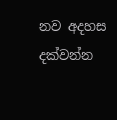නව අදහස දක්වන්න